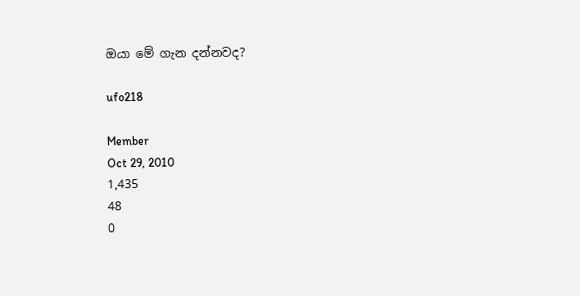ඔයා මේ ගැන දන්නවද?

ufo218

Member
Oct 29, 2010
1,435
48
0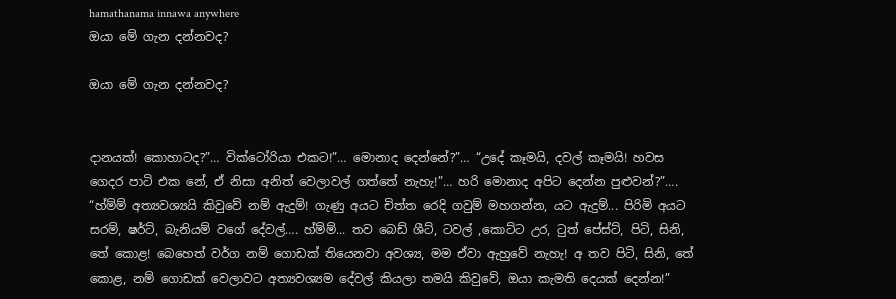hamathanama innawa anywhere
ඔයා මේ ගැන දන්නවද?

ඔයා මේ ගැන දන්නවද?


දානයක්! කොහාටද?”… වික්ටෝරියා එකට!”… මොනාද දෙන්නේ?”… “උදේ කෑමයි, දවල් කෑමයි! හවස ගෙදර පාටි එක නේ, ඒ නිසා අනිත් වෙලාවල් ගත්තේ නැහැ!”… හරි මොනාද අපිට දෙන්න පුළුවන්?”…. “හ්ම්ම් අත්‍යවශ්‍යයි කිවුවේ නම් ඇදුම්! ගැණු අයට චිත්ත රෙදි ගවුම් මහගන්න, යට ඇදුම්... පිරිමි අයට සරම්, ෂර්ට්, බැනියම් වගේ දේවල්…. හ්ම්ම්... තව බෙඩ් ශීට්, ටවල් ,කොට්ට උර, ටුත් පේස්ට්, පිටි, සිනි, තේ කොළ! බෙහෙත් වර්ග නම් ගොඩක් තියෙනවා අවශ්‍ය, මම ඒවා ඇහුවේ නැහැ! අ තව පිටි, සිනි, තේ කොළ, නම් ගොඩක් වෙලාවට අත්‍යවශ්‍යම දේවල් කියලා තමයි කිවුවේ, ඔයා කැමති දෙයක් දෙන්න!”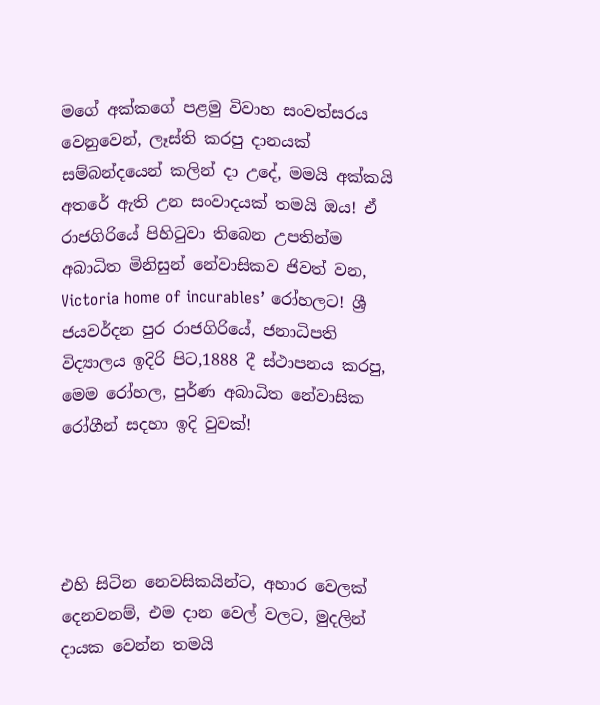මගේ අක්කගේ පළමු විවාහ සංවත්සරය වෙනුවෙන්, ලෑස්ති කරපු දානයක් සම්බන්දයෙන් කලින් දා උදේ, මමයි අක්කයි අතරේ ඇති උන සංවාදයක් තමයි ඔය! ඒ රාජගිරියේ පිහිටුවා තිබෙන උපතින්ම අබාධිත මිනිසුන් නේවාසිකව ජිවත් වන, Victoria home of incurables’ රෝහලට! ශ්‍රී ජයවර්දන පුර රාජගිරියේ, ජනාධිපති විද්‍යාලය ඉදිරි පිට,1888 දී ස්ථාපනය කරපු, මෙම රෝහල, පුර්ණ අබාධිත නේවාසික රෝගීන් සදහා ඉදි වුවක්!




එහි සිටින නෙවසිකයින්ට, අහාර වෙලක්‌ දෙනවනම්, එම දාන වෙල් වලට, මුදලින් දායක වෙන්න තමයි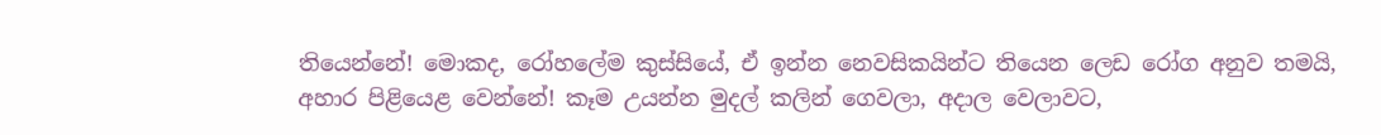තියෙන්නේ! මොකද, රෝහලේම කුස්සියේ, ඒ ඉන්න නෙවසිකයින්ට තියෙන ලෙඩ රෝග අනුව තමයි, අහාර පිළියෙළ වෙන්නේ! කෑම උයන්න මුදල් කලින් ගෙවලා, අදාල වෙලාවට,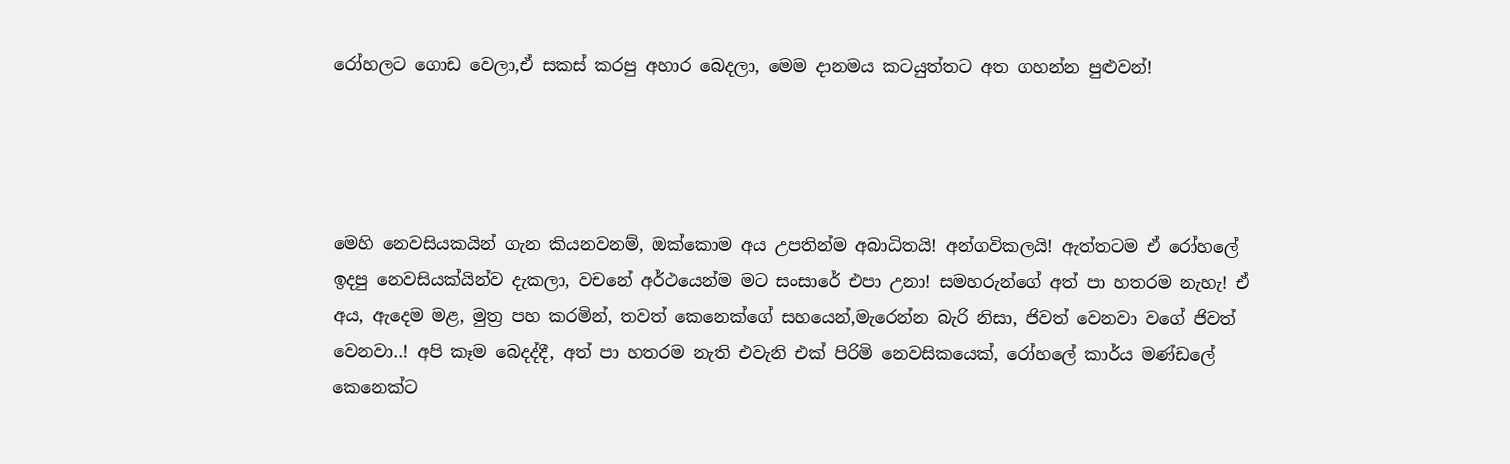රෝහලට ගොඩ වෙලා,ඒ සකස් කරපු අහාර බෙදලා, මෙම දානමය කටයුත්තට අත ගහන්න පුළුවන්!




මෙහි නෙවසියකයින් ගැන කියනවනම්, ඔක්කොම අය උපතින්ම අබාධිතයි! අන්ගවිකලයි! ඇත්තටම ඒ රෝහලේ ඉදපු නෙවසියක්යින්ව දැකලා, වචනේ අර්ථයෙන්ම මට සංසාරේ එපා උනා! සමහරුන්ගේ අත් පා හතරම නැහැ! ඒ අය, ඇදෙම මළ, මුත්‍ර පහ කරමින්, තවත් කෙනෙක්ගේ සහයෙන්,මැරෙන්න බැරි නිසා, ජිවත් වෙනවා වගේ ජිවත් වෙනවා..! අපි කෑම බෙදද්දී, අත් පා හතරම නැති එවැනි එක් පිරිමි නෙවසිකයෙක්, රෝහලේ කාර්ය මණ්ඩලේ කෙනෙක්ට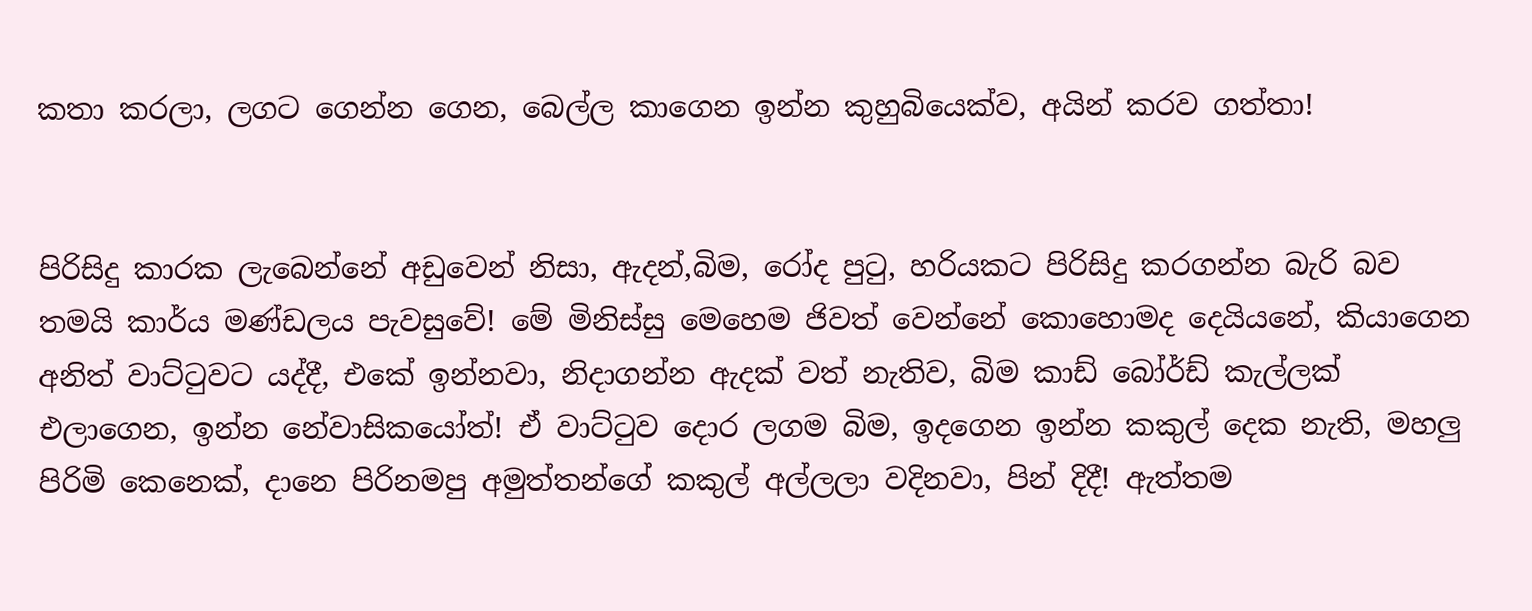කතා කරලා, ලගට ගෙන්න ගෙන, බෙල්ල කාගෙන ඉන්න කුහුබියෙක්ව, අයින් කරව ගත්තා!


පිරිසිදු කාරක ලැබෙන්නේ අඩුවෙන් නිසා, ඇදන්,බිම, රෝද පුටු, හරියකට පිරිසිදු කරගන්න බැරි බව තමයි කාර්ය මණ්ඩලය පැවසුවේ! මේ මිනිස්සු මෙහෙම ජිවත් වෙන්නේ කොහොමද දෙයියනේ, කියාගෙන අනිත් වාට්ටුවට යද්දී, එකේ ඉන්නවා, නිදාගන්න ඇදක් වත් නැතිව, බිම කාඩ් බෝර්ඩ් කැල්ලක් එලාගෙන, ඉන්න නේවාසිකයෝත්! ඒ වාට්ටුව දොර ලගම බිම, ඉදගෙන ඉන්න කකුල් දෙක නැති, මහලු පිරිමි කෙනෙක්, දානෙ පිරිනමපු අමුත්තන්ගේ කකුල් අල්ලලා වදිනවා, පින් දිදී! ඇත්තම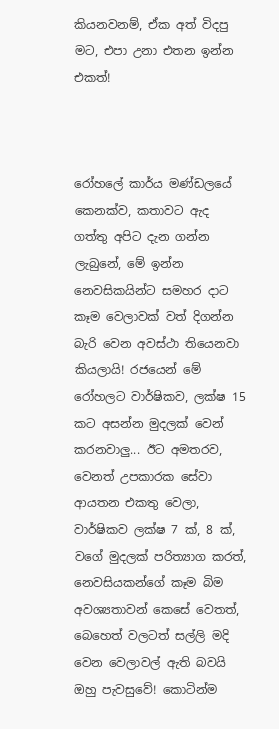කියනවනම්, ඒක අත් විදපු මට, එපා උනා එතන ඉන්න එකත්!



රෝහලේ කාර්ය මණ්ඩලයේ කෙනක්ව, කතාවට ඇද ගත්තු අපිට දැන ගන්න ලැබුනේ, මේ ඉන්න නෙවසිකයින්ට සමහර දාට කෑම වෙලාවක් වත් දිගන්න බැරි වෙන අවස්ථා තියෙනවා කියලායි! රජයෙන් මේ රෝහලට වාර්ෂිකව, ලක්ෂ 15 කට අසන්න මුදලක් වෙන් කරනවාලු... ඊට අමතරව, වෙනත් උපකාරක සේවා ආයතන එකතු වෙලා, වාර්ෂිකව ලක්ෂ 7 ක්, 8 ක්, වගේ මුදලක් පරිත්‍යාග කරත්, නෙවසියකන්ගේ කෑම බිම අවශ්‍යතාවන් කෙසේ වෙතත්, බෙහෙත් වලටත් සල්ලි මදි වෙන වෙලාවල් ඇති බවයි ඔහු පැවසුවේ! කොටින්ම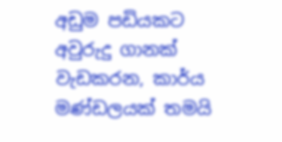අඩුම පඩියකට අවුරුදු ගානක් වැඩකරන, කාර්ය මණ්ඩලයක් තමයි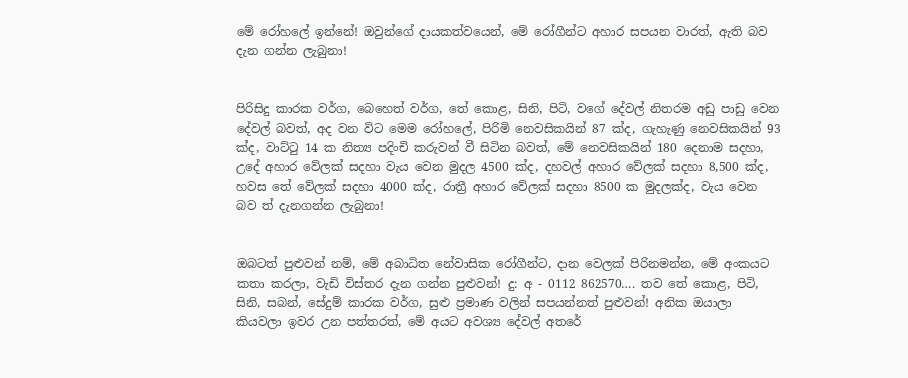මේ රෝහලේ ඉන්නේ! ඔවුන්ගේ දායකත්වයෙන්, මේ රෝගීන්ට අහාර සපයන වාරත්, ඇති බව දැන ගන්න ලැබුනා!


පිරිසිදු කාරක වර්ග, බෙහෙත් වර්ග, තේ කොළ, සිනි, පිටි, වගේ දේවල් නිතරම අඩු පාඩු වෙන දේවල් බවත්, අද වන විට මෙම රෝහලේ, පිරිමි නෙවසිකයින් 87 ක්ද, ගැහැණු නෙවසිකයින් 93 ක්ද, වාට්ටු 14 ක නිත්‍ය පදිංචි කරුවන් වී සිටින බවත්, මේ නෙවසිකයින් 180 දෙනාම සදහා, උදේ අහාර වේලක් සදහා වැය වෙන මුදල 4500 ක්ද, දහවල් අහාර වේලක් සදහා 8,500 ක්ද, හවස තේ වේලක් සදහා 4000 ක්ද, රාත්‍රී අහාර වේලක් සදහා 8500 ක මුදලක්ද, වැය වෙන බව ත් දැනගන්න ලැබුනා!


ඔබටත් පුළුවන් නම්, මේ අබාධිත නේවාසික රෝගීන්ට, දාන වෙලක්‌ පිරිනමන්න, මේ අංකයට කතා කරලා, වැඩි විස්තර දැන ගන්න පුළුවන්! දු: අ - 0112 862570…. තව තේ කොළ, පිටි, සිනි, සබන්, සේදුම් කාරක වර්ග, සුළු ප්‍රමාණ වලින් සපයන්නත් පුළුවන්! අනික ඔයාලා කියවලා ඉවර උන පත්තරත්, මේ අයට අවශ්‍ය දේවල් අතරේ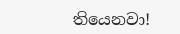තියෙනවා!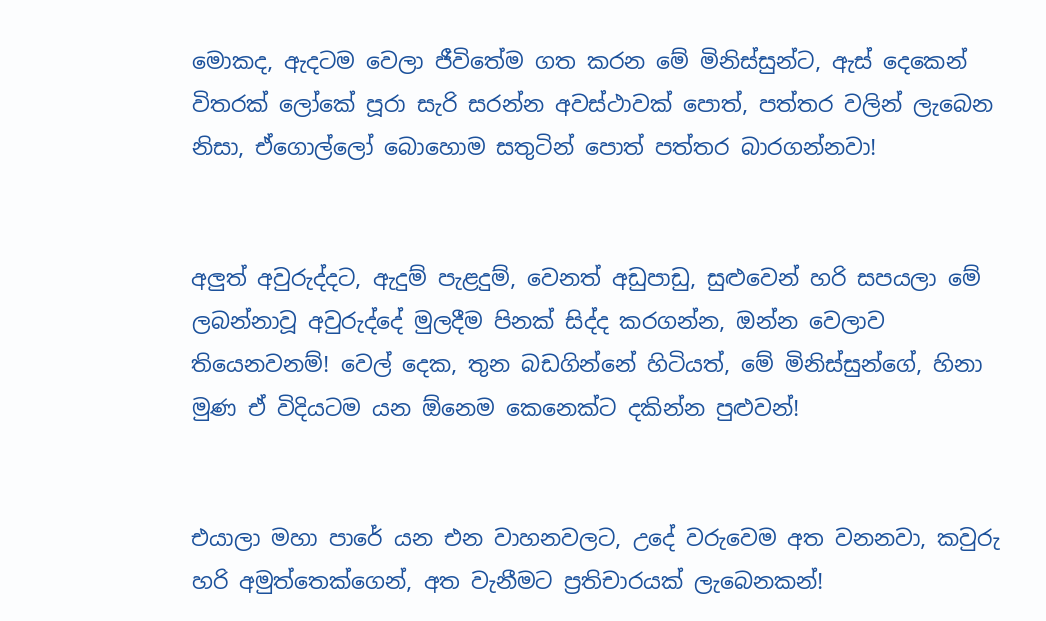මොකද, ඇදටම වෙලා ජීවිතේම ගත කරන මේ මිනිස්සුන්ට, ඇස් දෙකෙන් විතරක් ලෝකේ පූරා සැරි සරන්න අවස්ථාවක් පොත්, පත්තර වලින් ලැබෙන නිසා, ඒගොල්ලෝ බොහොම සතුටින් පොත් පත්තර බාරගන්නවා!


අලුත් අවුරුද්දට, ඇදුම් පැළදුම්, වෙනත් අඩුපාඩු, සුළුවෙන් හරි සපයලා මේ ලබන්නාවූ අවුරුද්දේ මුලදීම පිනක් සිද්ද කරගන්න, ඔන්න වෙලාව තියෙනවනම්! වෙල් දෙක, තුන බඩගින්නේ හිටියත්, මේ මිනිස්සුන්ගේ, හිනා මුණ ඒ විදියටම යන ඕනෙම කෙනෙක්ට දකින්න පුළුවන්!


එයාලා මහා පාරේ යන එන වාහනවලට, උදේ වරුවෙම අත වනනවා, කවුරු හරි අමුත්තෙක්ගෙන්, අත වැනීමට ප්‍රතිචාරයක් ලැබෙනකන්!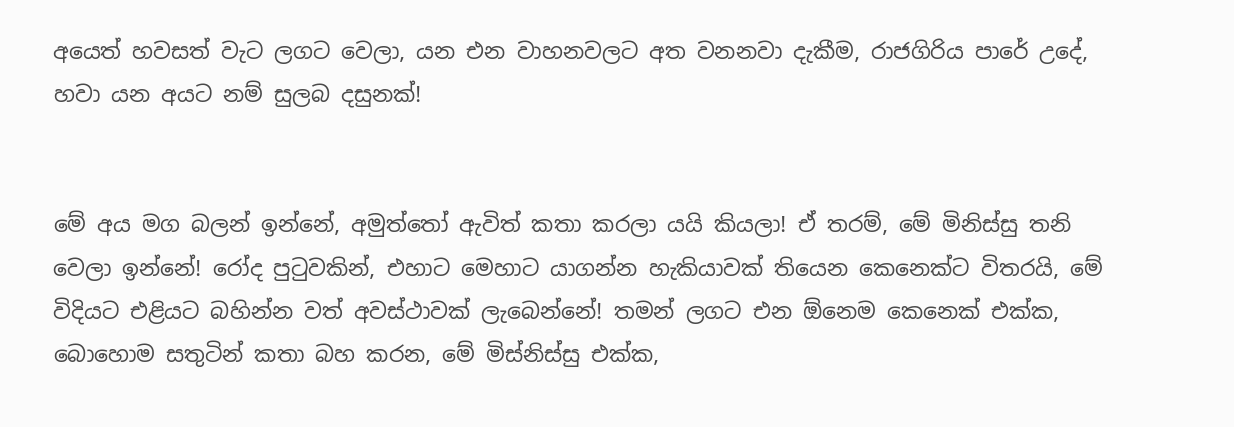අයෙත් හවසත් වැට ලගට වෙලා, යන එන වාහනවලට අත වනනවා දැකීම, රාජගිරිය පාරේ උදේ, හවා යන අයට නම් සුලබ දසුනක්!


මේ අය මග බලන් ඉන්නේ, අමුත්තෝ ඇවිත් කතා කරලා යයි කියලා! ඒ තරම්, මේ මිනිස්සු තනි වෙලා ඉන්නේ! රෝද පුටුවකින්, එහාට මෙහාට යාගන්න හැකියාවක් තියෙන කෙනෙක්ට විතරයි, මේ විදියට එළියට බහින්න වත් අවස්ථාවක් ලැබෙන්නේ! තමන් ලගට එන ඕනෙම කෙනෙක් එක්ක, බොහොම සතුටින් කතා බහ කරන, මේ මිස්නිස්සු එක්ක,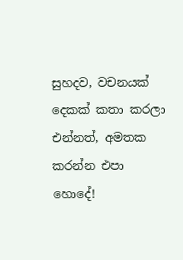සුහදව, වචනයක් දෙකක් කතා කරලා එන්නත්, අමතක කරන්න එපා හොදේ!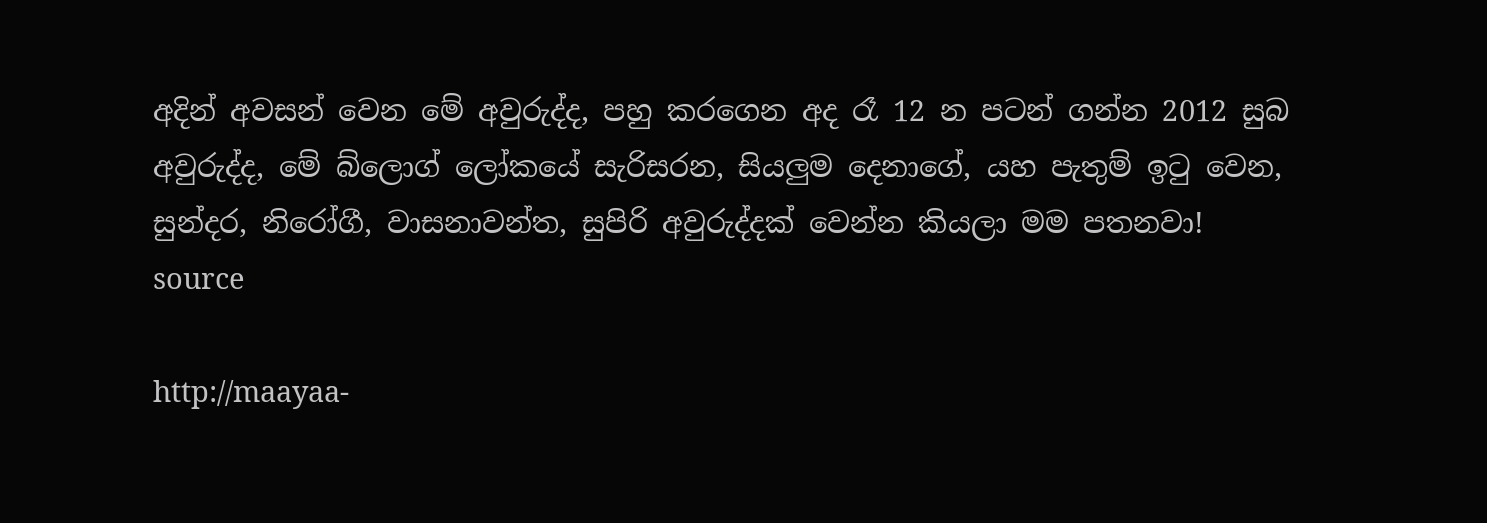අදින් අවසන් වෙන මේ අවුරුද්ද, පහු කරගෙන අද රෑ 12 න පටන් ගන්න 2012 සුබ අවුරුද්ද, මේ බ්ලොග් ලෝකයේ සැරිසරන, සියලුම දෙනාගේ, යහ පැතුම් ඉටු වෙන, සුන්දර, නිරෝගී, වාසනාවන්ත, සුපිරි අවුරුද්දක් වෙන්න කියලා මම පතනවා!
source

http://maayaa-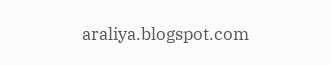araliya.blogspot.com